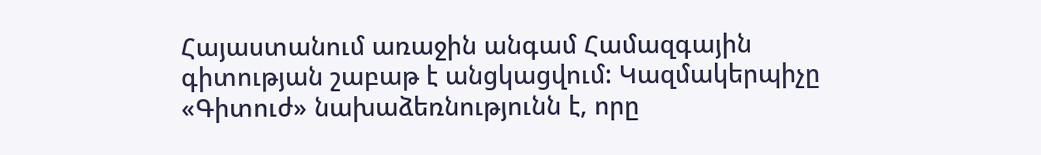Հայաստանում առաջին անգամ Համազգային գիտության շաբաթ է անցկացվում: Կազմակերպիչը «Գիտուժ» նախաձեռնությունն է, որը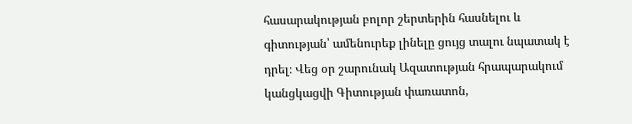հասարակության բոլոր շերտերին հասնելու և գիտության՝ ամենուրեք լինելը ցույց տալու նպատակ է դրել։ Վեց օր շարունակ Ազատության հրապարակում կանցկացվի Գիտության փառատոն,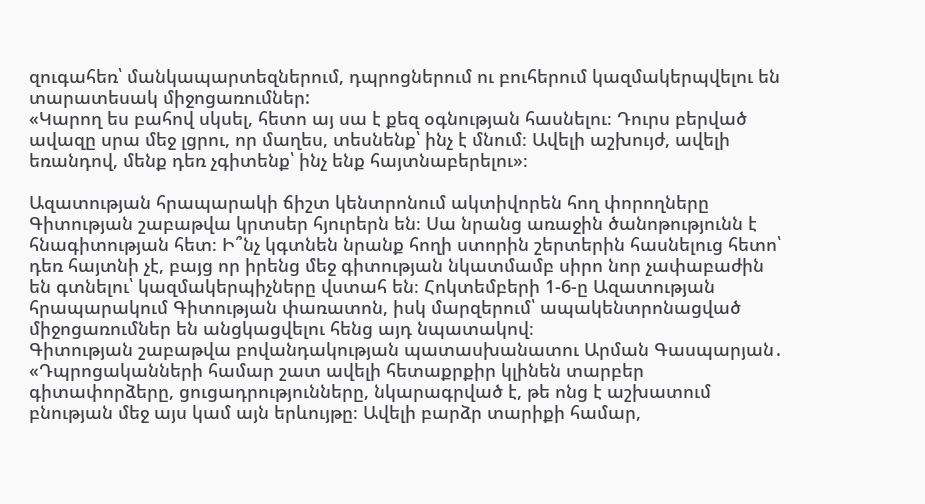զուգահեռ՝ մանկապարտեզներում, դպրոցներում ու բուհերում կազմակերպվելու են տարատեսակ միջոցառումներ:
«Կարող ես բահով սկսել, հետո այ սա է քեզ օգնության հասնելու։ Դուրս բերված ավազը սրա մեջ լցրու, որ մաղես, տեսնենք՝ ինչ է մնում։ Ավելի աշխույժ, ավելի եռանդով, մենք դեռ չգիտենք՝ ինչ ենք հայտնաբերելու»։

Ազատության հրապարակի ճիշտ կենտրոնում ակտիվորեն հող փորողները Գիտության շաբաթվա կրտսեր հյուրերն են։ Սա նրանց առաջին ծանոթությունն է հնագիտության հետ։ Ի՞նչ կգտնեն նրանք հողի ստորին շերտերին հասնելուց հետո՝ դեռ հայտնի չէ, բայց որ իրենց մեջ գիտության նկատմամբ սիրո նոր չափաբաժին են գտնելու՝ կազմակերպիչները վստահ են։ Հոկտեմբերի 1-6-ը Ազատության հրապարակում Գիտության փառատոն, իսկ մարզերում՝ ապակենտրոնացված միջոցառումներ են անցկացվելու հենց այդ նպատակով։
Գիտության շաբաթվա բովանդակության պատասխանատու Արման Գասպարյան․
«Դպրոցականների համար շատ ավելի հետաքրքիր կլինեն տարբեր գիտափորձերը, ցուցադրությունները, նկարագրված է, թե ոնց է աշխատում բնության մեջ այս կամ այն երևույթը։ Ավելի բարձր տարիքի համար,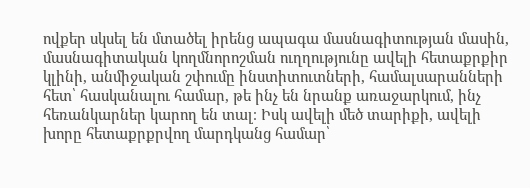ովքեր սկսել են մտածել իրենց ապագա մասնագիտության մասին, մասնագիտական կողմնորոշման ուղղությունը ավելի հետաքրքիր կլինի, անմիջական շփումը ինստիտուտների, համալսարանների հետ՝ հասկանալու համար, թե ինչ են նրանք առաջարկում, ինչ հեռանկարներ կարող են տալ։ Իսկ ավելի մեծ տարիքի, ավելի խորը հետաքրքրվող մարդկանց համար՝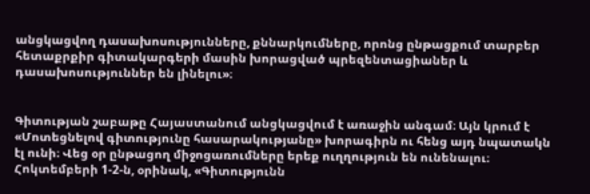անցկացվող դասախոսությունները, քննարկումները, որոնց ընթացքում տարբեր հետաքրքիր գիտակարգերի մասին խորացված պրեզենտացիաներ և դասախոսություններ են լինելու»։


Գիտության շաբաթը Հայաստանում անցկացվում է առաջին անգամ։ Այն կրում է «Մոտեցնելով գիտությունը հասարակությանը» խորագիրն ու հենց այդ նպատակն էլ ունի։ Վեց օր ընթացող միջոցառումները երեք ուղղություն են ունենալու։ Հոկտեմբերի 1-2-ն, օրինակ, «Գիտությունն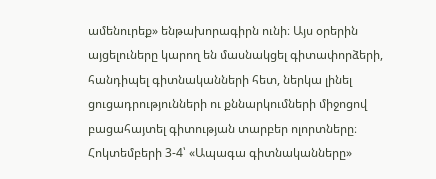ամենուրեք» ենթախորագիրն ունի։ Այս օրերին այցելուները կարող են մասնակցել գիտափորձերի, հանդիպել գիտնականների հետ, ներկա լինել ցուցադրությունների ու քննարկումների միջոցով բացահայտել գիտության տարբեր ոլորտները։
Հոկտեմբերի 3-4՝ «Ապագա գիտնականները»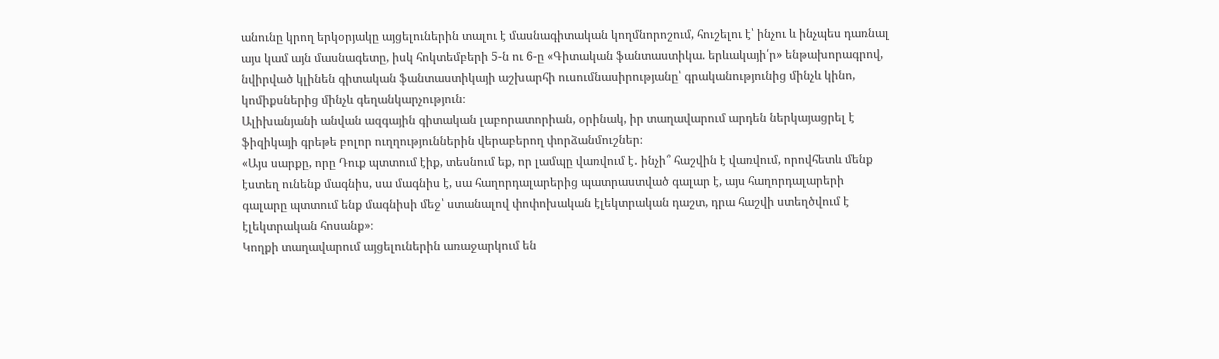անունը կրող երկօրյակը այցելուներին տալու է մասնագիտական կողմնորոշում, հուշելու է՝ ինչու և ինչպես դառնալ այս կամ այն մասնագետը, իսկ հոկտեմբերի 5-ն ու 6-ը «Գիտական ֆանտաստիկա. երևակայի՛ր» ենթախորագրով, նվիրված կլինեն գիտական ֆանտաստիկայի աշխարհի ուսումնասիրությանը՝ գրականությունից մինչև կինո, կոմիքսներից մինչև գեղանկարչություն։
Ալիխանյանի անվան ազգային գիտական լաբորատորիան, օրինակ, իր տաղավարում արդեն ներկայացրել է ֆիզիկայի գրեթե բոլոր ուղղություններին վերաբերող փորձանմուշներ։
«Այս սարքը, որը Դուք պտտում էիք, տեսնում եք, որ լամպը վառվում է․ ինչի՞ հաշվին է վառվում, որովհետև մենք էստեղ ունենք մագնիս, սա մագնիս է, սա հաղորդալարերից պատրաստված գալար է, այս հաղորդալարերի գալարը պտտում ենք մագնիսի մեջ՝ ստանալով փոփոխական էլեկտրական դաշտ, դրա հաշվի ստեղծվում է էլեկտրական հոսանք»։
Կողքի տաղավարում այցելուներին առաջարկում են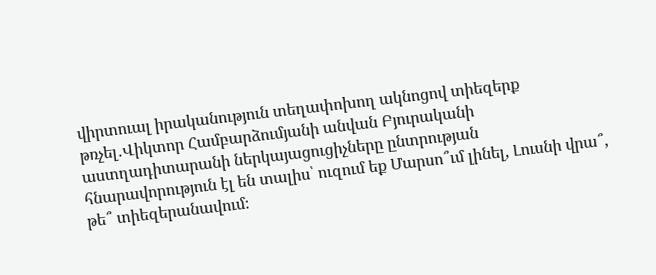վիրտուալ իրականություն տեղափոխող ակնոցով տիեզերք թռչել․Վիկտոր Համբարձումյանի անվան Բյուրականի աստղադիտարանի ներկայացուցիչները ընտրության հնարավորություն էլ են տալիս՝ ուզում եք Մարսո՞ւմ լինել, Լուսնի վրա՞, թե՞ տիեզերանավում։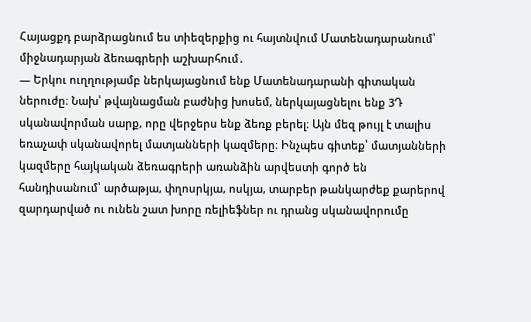Հայացքդ բարձրացնում ես տիեզերքից ու հայտնվում Մատենադարանում՝ միջնադարյան ձեռագրերի աշխարհում․
— Երկու ուղղությամբ ներկայացնում ենք Մատենադարանի գիտական ներուժը։ Նախ՝ թվայնացման բաժնից խոսեմ, ներկայացնելու ենք 3Դ սկանավորման սարք, որը վերջերս ենք ձեռք բերել։ Այն մեզ թույլ է տալիս եռաչափ սկանավորել մատյանների կազմերը։ Ինչպես գիտեք՝ մատյանների կազմերը հայկական ձեռագրերի առանձին արվեստի գործ են հանդիսանում՝ արծաթյա, փղոսրկյա, ոսկյա, տարբեր թանկարժեք քարերով զարդարված ու ունեն շատ խորը ռելիեֆներ ու դրանց սկանավորումը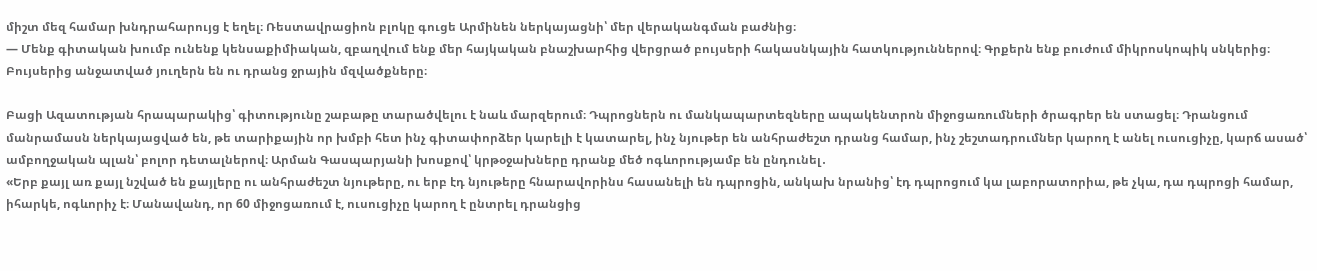միշտ մեզ համար խնդրահարույց է եղել։ Ռեստավրացիոն բլոկը գուցե Արմինեն ներկայացնի՝ մեր վերականգման բաժնից։
— Մենք գիտական խումբ ունենք կենսաքիմիական, զբաղվում ենք մեր հայկական բնաշխարհից վերցրած բույսերի հակասնկային հատկություններով։ Գրքերն ենք բուժում միկրոսկոպիկ սնկերից։ Բույսերից անջատված յուղերն են ու դրանց ջրային մզվածքները։

Բացի Ազատության հրապարակից՝ գիտությունը շաբաթը տարածվելու է նաև մարզերում։ Դպրոցներն ու մանկապարտեզները ապակենտրոն միջոցառումների ծրագրեր են ստացել։ Դրանցում մանրամասն ներկայացված են, թե տարիքային որ խմբի հետ ինչ գիտափորձեր կարելի է կատարել, ինչ նյութեր են անհրաժեշտ դրանց համար, ինչ շեշտադրումներ կարող է անել ուսուցիչը, կարճ ասած՝ ամբողջական պլան՝ բոլոր դետալներով։ Արման Գասպարյանի խոսքով՝ կրթօջախները դրանք մեծ ոգևորությամբ են ընդունել․
«Երբ քայլ առ քայլ նշված են քայլերը ու անհրաժեշտ նյութերը, ու երբ էդ նյութերը հնարավորինս հասանելի են դպրոցին, անկախ նրանից՝ էդ դպրոցում կա լաբորատորիա, թե չկա, դա դպրոցի համար, իհարկե, ոգևորիչ է։ Մանավանդ, որ 60 միջոցառում է, ուսուցիչը կարող է ընտրել դրանցից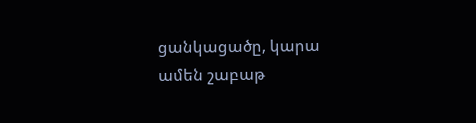ցանկացածը, կարա ամեն շաբաթ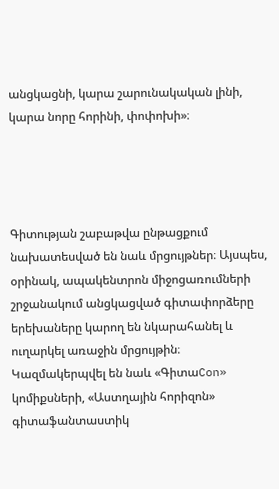անցկացնի, կարա շարունակական լինի, կարա նորը հորինի, փոփոխի»։




Գիտության շաբաթվա ընթացքում նախատեսված են նաև մրցույթներ։ Այսպես, օրինակ, ապակենտրոն միջոցառումների շրջանակում անցկացված գիտափորձերը երեխաները կարող են նկարահանել և ուղարկել առաջին մրցույթին։ Կազմակերպվել են նաև «ԳիտաCon» կոմիքսների, «Աստղային հորիզոն» գիտաֆանտաստիկ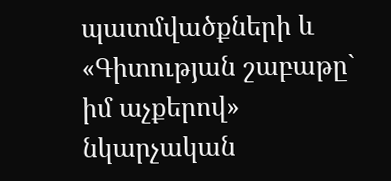պատմվածքների և «Գիտության շաբաթը` իմ աչքերով» նկարչական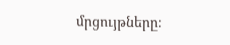մրցույթները։